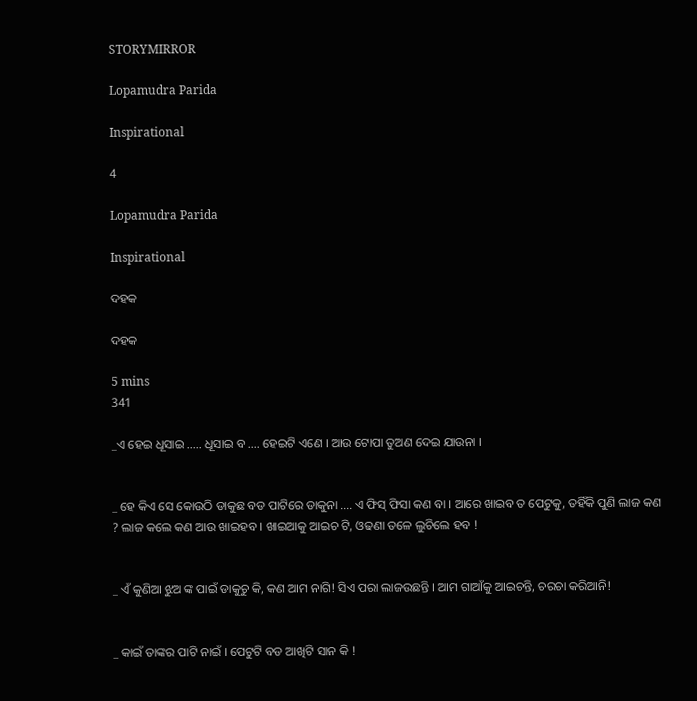STORYMIRROR

Lopamudra Parida

Inspirational

4

Lopamudra Parida

Inspirational

ଦହକ

ଦହକ

5 mins
341

_ଏ ହେଇ ଧୂସାଇ ..... ଧୂସାଇ ବ .... ହେଇଟି ଏଣେ । ଆଉ ଟୋପା ତୁଅଣ ଦେଇ ଯାଉନା ।


_ ହେ କିଏ ସେ କୋଉଠି ଡାକୁଛ ବଡ ପାଟିରେ ଡାକୁନା .... ଏ ଫିସ୍ ଫିସା କଣ ବା । ଆରେ ଖାଇବ ତ ପେଟୁକୁ, ତହିଁକି ପୁଣି ଲାଜ କଣ ? ଲାଜ କଲେ କଣ ଆଉ ଖାଇହବ । ଖାଇଆକୁ ଆଇଚ ଟି, ଓଢଣା ତଳେ ଲୁଚିଲେ ହବ !


_ ଏଁ କୁଣିଆ ଝୁଅ ଙ୍କ ପାଇଁ ଡାକୁଚୁ କି, କଣ ଆମ ନାଗି! ସିଏ ପରା ଲାଜଉଛନ୍ତି । ଆମ ଗାଆଁକୁ ଆଇଚନ୍ତି, ଚରଚା କରିଆନି!


_ କାଇଁ ତାଙ୍କର ପାଟି ନାଇଁ । ପେଟୁଟି ବଡ ଆଖିଟି ସାନ କି !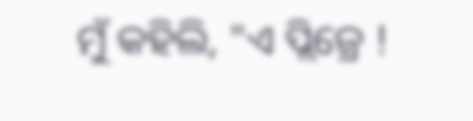ମୁଁ କହିଲି, "ଏ ପ୍ଲିଜ୍ରେ !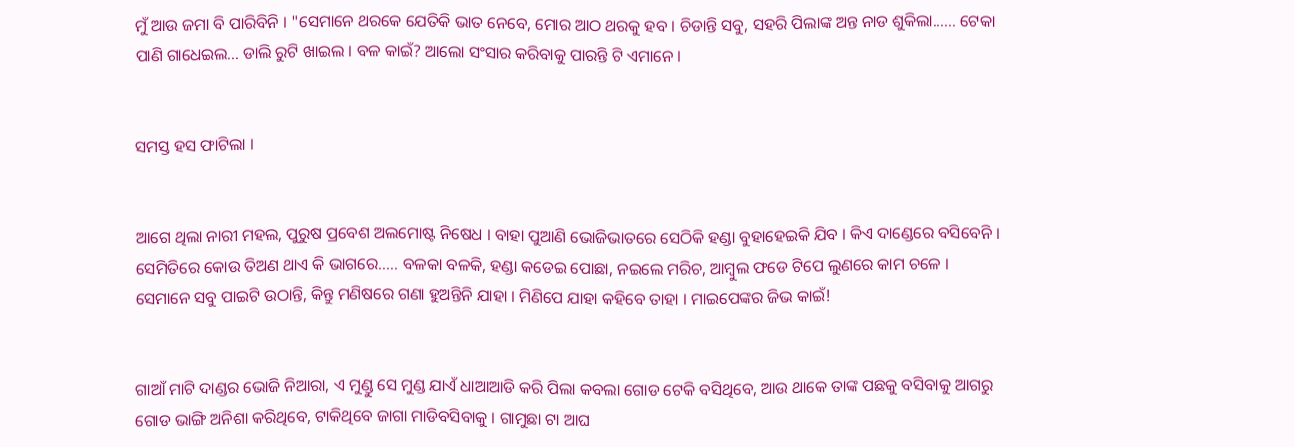ମୁଁ ଆଉ ଜମା ବି ପାରିବିନି । "ସେମାନେ ଥରକେ ଯେତିକି ଭାତ ନେବେ, ମୋର ଆଠ ଥରକୁ ହବ । ଚିଡାନ୍ତି ସବୁ, ସହରି ପିଲାଙ୍କ ଅନ୍ତ ନାଡ ଶୁକିଲା...... ଟେକା ପାଣି ଗାଧେଇଲ... ଡାଲି ରୁଟି ଖାଇଲ । ବଳ କାଇଁ? ଆଲୋ ସଂସାର କରିବାକୁ ପାରନ୍ତି ଟି ଏମାନେ ।


ସମସ୍ତ ହସ ଫାଟିଲା ।


ଆଗେ ଥିଲା ନାରୀ ମହଲ, ପୁରୁଷ ପ୍ରବେଶ ଅଲମୋଷ୍ଟ ନିଷେଧ । ବାହା ପୁଆଣି ଭୋଜିଭାତରେ ସେଠିକି ହଣ୍ଡା ବୁହାହେଇକି ଯିବ । କିଏ ଦାଣ୍ଡେରେ ବସିବେନି । ସେମିତିରେ କୋଉ ତିଅଣ ଥାଏ କି ଭାଗରେ..... ବଳକା ବଳକି, ହଣ୍ଡା କଡେଇ ପୋଛା, ନଇଲେ ମରିଚ, ଆମ୍ବୁଲ ଫଡେ ଟିପେ ଲୁଣରେ କାମ ଚଳେ । ସେମାନେ ସବୁ ପାଇଟି ଉଠାନ୍ତି, କିନ୍ତୁ ମଣିଷରେ ଗଣା ହୁଅନ୍ତିନି ଯାହା । ମିଣିପେ ଯାହା କହିବେ ତାହା । ମାଇପେଙ୍କର ଜିଭ କାଇଁ!


ଗାଆଁ ମାଟି ଦାଣ୍ଡର ଭୋଜି ନିଆରା, ଏ ମୁଣ୍ଡୁ ସେ ମୁଣ୍ଡ ଯାଏଁ ଧାଆଆଡି କରି ପିଲା କବଲା ଗୋଡ ଟେକି ବସିଥିବେ, ଆଉ ଥାକେ ତାଙ୍କ ପଛକୁ ବସିବାକୁ ଆଗରୁ ଗୋଡ ଭାଙ୍ଗି ଅନିଶା କରିଥିବେ, ଟାକିଥିବେ ଜାଗା ମାଡିବସିବାକୁ । ଗାମୁଛା ଟା ଆଘ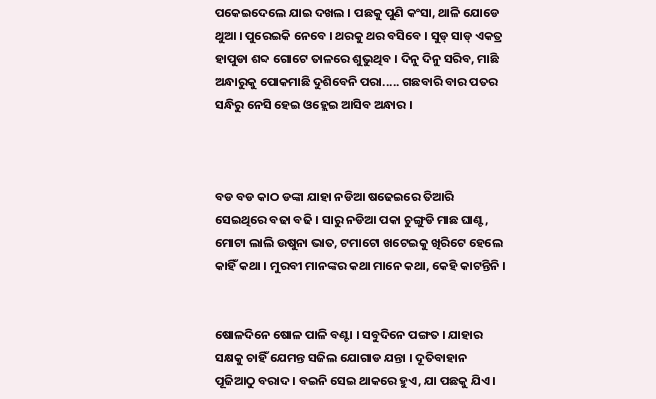ପକେଇଦେଲେ ଯାଇ ଦଖଲ । ପଛକୁ ପୁଣି କଂସା, ଥାଳି ଯୋଡେ ଥୁଆ । ପୁରେଇକି ନେବେ । ଥରକୁ ଥର ବସିବେ । ସୁଡ୍ ସାଡ୍ ଏକତ୍ର ହାପୁଡା ଶବ୍ଦ ଗୋଟେ ତାଳରେ ଶୁଭୁଥିବ । ଦିନୁ ଦିନୁ ସରିବ, ମାଛି ଅନ୍ଧାରୁକୁ ପୋକମାଛି ଦୁଶିବେନି ପରା..... ଗଛବାରି ବାର ପତର ସନ୍ଧିରୁ ନେସି ହେଇ ଓହ୍ଲେଇ ଆସିବ ଅନ୍ଧାର ।



ବଡ ବଡ କାଠ ଡଙ୍କା ଯାହା ନଡିଆ ଷଢେଇରେ ତିଆରି ସେଇଥିରେ ବଢା ବଢି । ସାରୁ ନଡିଆ ପକା ଚୁଙ୍ଗୁଡି ମାଛ ଘାଣ୍ଟ, ମୋଟା ଲାଲି ଉଷୁନା ଭାତ, ଟମାଟୋ ଖଟେଇକୁ ଖିରିଟେ ହେଲେ କାହିଁ କଥା । ମୁରବୀ ମାନଙ୍କର କଥା ମାନେ କଥା, କେହି କାଟନ୍ତିନି ।


ଷୋଳଦିନେ ଷୋଳ ପାଳି ବଣ୍ଟା । ସବୁଦିନେ ପଙ୍ଗତ । ଯାହାର ସକ୍ଷକୁ ଚାହିଁ ଯେମନ୍ତ ସଜିଲ ଯୋଗାଡ ଯନ୍ତା । ଦୂତିବାହାନ ପୂଜିଆଠୁ ବରାଦ । ବଇନି ସେଇ ଥାକରେ ହୁଏ, ଯା ପଛକୁ ଯିଏ ।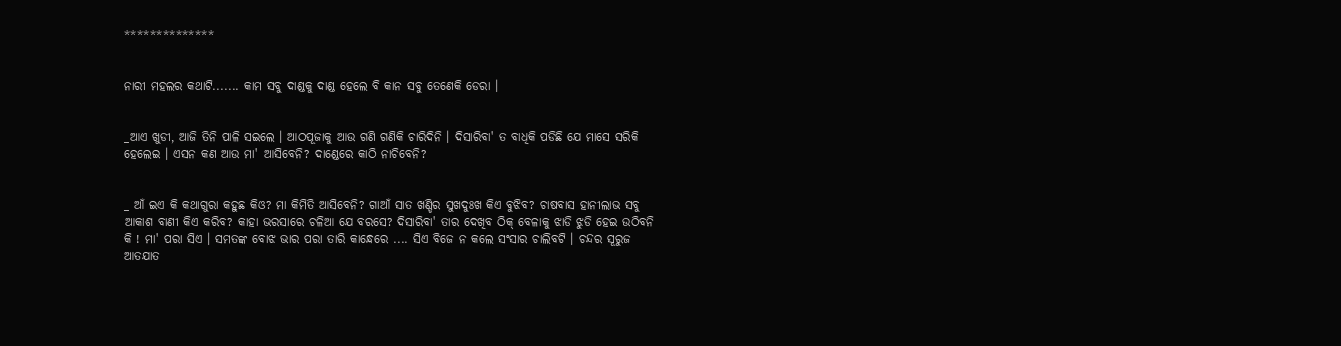**************


ନାରୀ ମହଲର କଥାଟି....... କାମ ସବୁ ଦାଣ୍ଡକୁ ଦାଣ୍ଡ ହେଲେ ବି କାନ ସବୁ ତେଣେକି ଡେରା ।


_ଆଏ ଖୁଡୀ, ଆଜି ତିନି ପାଳି ସଇଲେ । ଆଠପୂଜାକୁ ଆଉ ଗଣି ଗଣିକି ଚାରିଦିନି । ଦିସାରିବା' ତ ବାଧିକି ପଡିଛି ଯେ ମାସେ ସରିକି ହେଲେଇ । ଏସନ କଣ ଆଉ ମା' ଆସିବେନି? ଦାଣ୍ଡେରେ କାଠି ନାଚିବେନି?


_ ଆଁ ଇଏ କି କଥାଗୁରା କହୁଛ କିଓ? ମା କିମିତି ଆସିବେନି? ଗାଆଁ ସାତ ଖଣ୍ଡିର ସୁଖଦୁଃଖ କିଏ ବୁଝିବ? ଚାଷବାସ ହାନୀଲାଭ ସବୁ ଆକାଶ ବାଣୀ କିଏ କରିବ? କାହା ଭରସାରେ ଚଳିଆ ଯେ ବରସେ? ଦିସାରିବା' ତାର ଦେଖିବ ଠିକ୍ ବେଳାକୁ ଝାଡି ଝୁଡି ହେଇ ଉଠିବନି କି ! ମା' ପରା ସିଏ । ସମତଙ୍କ ବୋଝ ଭାର ପରା ତାରି କାନ୍ଧେରେ .... ସିଏ ବିଜେ ନ କଲେ ସଂସାର ଚାଲିବଟି । ଚନ୍ଦର ସୂରୁଜ ଆତଯାତ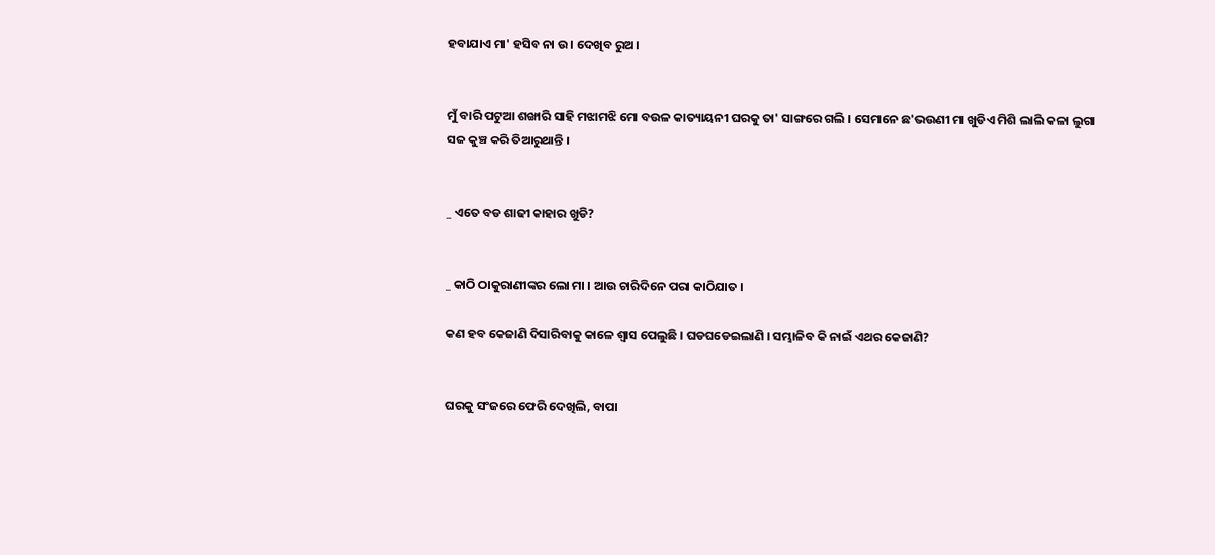ହବାଯାଏ ମା' ହସିବ ନା ଉ । ଦେଖିବ ରୁଅ ।


ମୁଁ ବାରି ପଟୁଆ ଶଙ୍ଖାରି ସାହି ମଝାମଝି ମୋ ବଉଳ କାତ୍ୟାୟନୀ ଘରକୁ ତା' ସାଙ୍ଗରେ ଗଲି । ସେମାନେ ଛ'ଭଉଣୀ ମା ଖୁଡିଏ ମିଶି ଲାଲି କଳା ଲୁଗା ସଜ କୁଞ୍ଚ କରି ତିଆରୁଥାନ୍ତି ।


_ ଏତେ ବଡ ଶାଢୀ କାହାର ଖୁଡି?


_ କାଠି ଠାକୁରାଣୀଙ୍କର ଲୋ ମା । ଆଉ ଚାରିଦିନେ ପରା କାଠିଯାତ ।

କଣ ହବ କେଜାଣି ଦିସାରିବାକୁ କାଳେ ଶ୍ୱାସ ପେଲୁଛି । ଘଡଘଡେଇଲାଣି । ସମ୍ଭାଳିବ କି ନାଇଁ ଏଥର କେଜାଣି?


ଘରକୁ ସଂଜରେ ଫେରି ଦେଖିଲି, ବାପା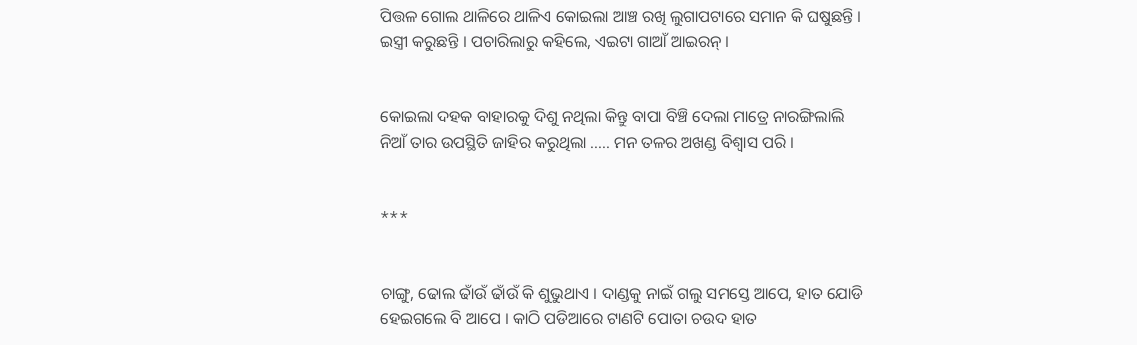ପିତ୍ତଳ ଗୋଲ ଥାଳିରେ ଥାଳିଏ କୋଇଲା ଆଞ୍ଚ ରଖି ଲୁଗାପଟାରେ ସମାନ କି ଘଷୁଛନ୍ତି । ଇସ୍ତ୍ରୀ କରୁଛନ୍ତି । ପଚାରିଲାରୁ କହିଲେ, ଏଇଟା ଗାଆଁ ଆଇରନ୍ ।


କୋଇଲା ଦହକ ବାହାରକୁ ଦିଶୁ ନଥିଲା କିନ୍ତୁ ବାପା ବିଞ୍ଚି ଦେଲା ମାତ୍ରେ ନାରଙ୍ଗିଲାଲି ନିଆଁ ତାର ଉପସ୍ଥିତି ଜାହିର କରୁଥିଲା ..... ମନ ତଳର ଅଖଣ୍ଡ ବିଶ୍ୱାସ ପରି ।


***


ଚାଙ୍ଗୁ, ଢୋଲ ଢାଁଉଁ ଢାଁଉଁ କି ଶୁଭୁଥାଏ । ଦାଣ୍ଡକୁ ନାଇଁ ଗଲୁ ସମସ୍ତେ ଆପେ, ହାତ ଯୋଡି ହେଇଗଲେ ବି ଆପେ । କାଠି ପଡିଆରେ ଟାଣଟି ପୋତା ଚଉଦ ହାତ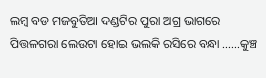ଲମ୍ବ ବଡ ମଜବୁତିଆ ଦଣ୍ଡଟିର ପୁରା ଅଗ୍ର ଭାଗରେ ପିତ୍ତଳଗରା ଲେଉଟା ହୋଇ ଭଲକି ରସିରେ ବନ୍ଧା ......କୁଞ୍ଚ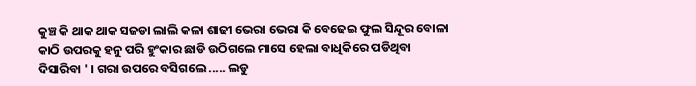କୁଞ୍ଚ କି ଥାକ ଥାକ ସଜଡା ଲାଲି କଳା ଶାଢୀ ଭେରା ଭେରା କି ବେଢେଇ ଫୁଲ ସିନ୍ଦୂର ବୋଳା କାଠି ଉପରକୁ ହନୁ ପରି ହୁଂକାର ଛାଡି ଉଠିଗଲେ ମାସେ ହେଲା ବାଧିକିରେ ପଡିଥିବା ଦିସାରିବା ' । ଗରା ଉପରେ ବସିଗଲେ ..... ଲଡୁ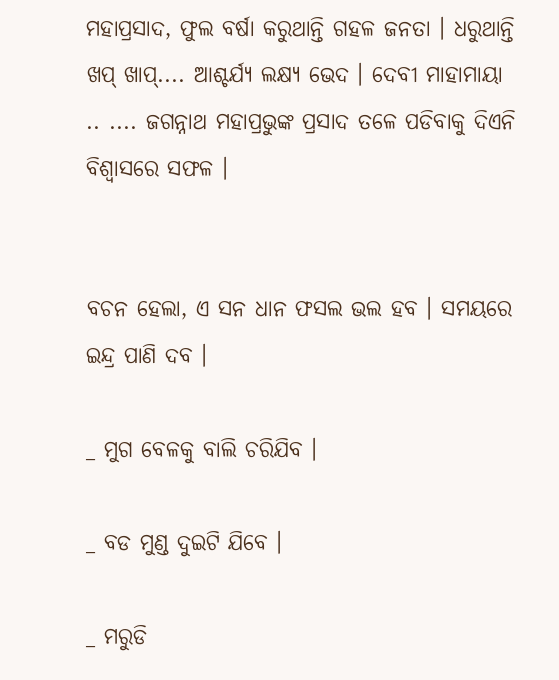ମହାପ୍ରସାଦ, ଫୁଲ ବର୍ଷା କରୁଥାନ୍ତି ଗହଳ ଜନତା । ଧରୁଥାନ୍ତି ଖପ୍ ଖାପ୍.... ଆଶ୍ଚର୍ଯ୍ୟ ଲକ୍ଷ୍ୟ ଭେଦ । ଦେବୀ ମାହାମାୟା .. .... ଜଗନ୍ନାଥ ମହାପ୍ରଭୁଙ୍କ ପ୍ରସାଦ ତଳେ ପଡିବାକୁ ଦିଏନି ବିଶ୍ୱାସରେ ସଫଳ ।


ବଚନ ହେଲା, ଏ ସନ ଧାନ ଫସଲ ଭଲ ହବ । ସମୟରେ ଇନ୍ଦ୍ର ପାଣି ଦବ ।

_ ମୁଗ ବେଳକୁ ବାଲି ଚରିଯିବ ।

_ ବଡ ମୁଣ୍ଡ ଦୁଇଟି ଯିବେ ।

_ ମରୁଡି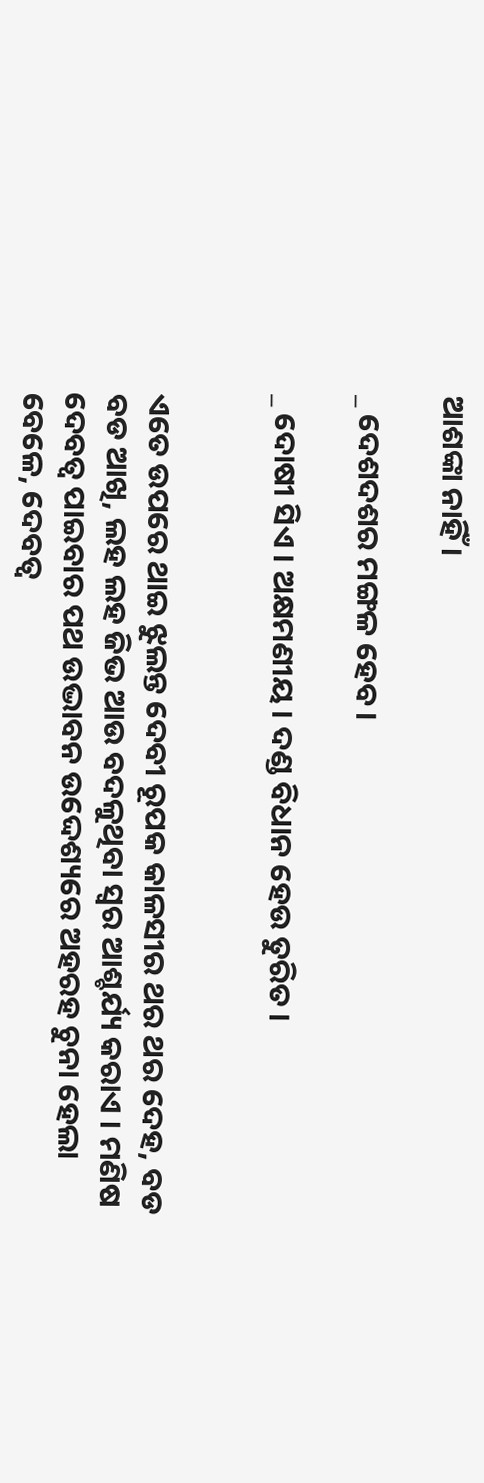ଆଶଙ୍କା ନାହିଁ ।

_ ଦେଶଦଶର ମଙ୍ଗଳ ହେବ ।

_ ଦୋଷୀ ସିଏ । ଅକ୍ଷମଣୀୟ । ଦଣ୍ଡ ବିଧାନ ହେଉ ତୁରିତ ।


ଏତେ ଉପରେ ଥାଇ ଝୁଲନ୍ତ ଦେବୀ ରୂପକ କାଳସୀର ଥର ଥର ଦେହ, ବଡ ବଡ ଆଖି, ଲହ ଲହ ଜିଭ ଆଉ ବଦଳୁଥିବା ସ୍ୱର ଆଶ୍ଚର୍ଯ୍ୟ କରାଏ । ମଣିଷ ଦେବତ୍ୱ ପାଇବାର ପଥ ଉଦ୍ଭାବନ ଉଦ୍ଦେଶ୍ୟରେ ଅହରହ ଚୁନା ହେଲା ବେଳେ, ଦେବତ୍ୱ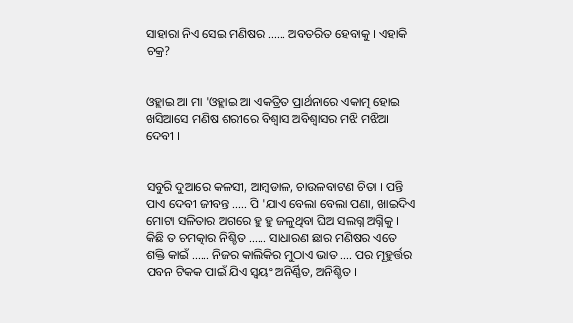ସାହାରା ନିଏ ସେଇ ମଣିଷର ...... ଅବତରିତ ହେବାକୁ । ଏହାକି ଚକ୍ର?


ଓହ୍ଲାଇ ଆ ମା 'ଓହ୍ଲାଇ ଆ ଏକତ୍ରିତ ପ୍ରାର୍ଥନାରେ ଏକାତ୍ମ ହୋଇ ଖସିଆସେ ମଣିଷ ଶରୀରେ ବିଶ୍ୱାସ ଅବିଶ୍ୱାସର ମଝି ମଝିଆ ଦେବୀ ।


ସବୁରି ଦୁଆରେ କଳସୀ, ଆମ୍ବଡାଳ, ଚାଉଳବାଟଣ ଚିତା । ପନ୍ତି ପାଏ ଦେବୀ ଜୀବନ୍ତ ..... ପି 'ଯାଏ ବେଲା ବେଲା ପଣା, ଖାଇଦିଏ ମୋଟା ସଳିତାର ଅଗରେ ହୁ ହୁ ଜଳୁଥିବା ଘିଅ ସଲଗ୍ନ ଅଗ୍ନିକୁ । କିଛି ତ ଚମତ୍କାର ନିଶ୍ଚିତ ...... ସାଧାରଣ ଛାର ମଣିଷର ଏତେ ଶକ୍ତି କାଇଁ ...... ନିଜର କାଲିକିର ମୁଠାଏ ଭାତ .... ପର ମୂହୁର୍ତ୍ତର ପବନ ଟିକକ ପାଇଁ ଯିଏ ସ୍ୱୟଂ ଅନିର୍ଣ୍ଣିତ, ଅନିଶ୍ଚିତ ।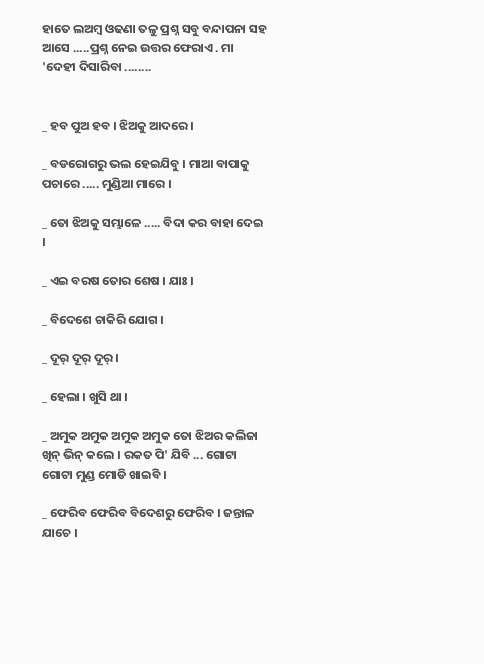ହାତେ ଲଅମ୍ବ ଓଢଣା ତଳୁ ପ୍ରଶ୍ନ ସବୁ ବନ୍ଦାପନା ସହ ଆସେ .....ପ୍ରଶ୍ନ ନେଇ ଉତ୍ତର ଫେରାଏ . ମା 'ଦେହୀ ଦିସାରିବା ........


_ ହବ ପୁଅ ହବ । ଝିଅକୁ ଆଦରେ ।

_ ବଡରୋଗରୁ ଭଲ ହେଇଯିବୁ । ମାଆ ବାପାକୁ ପଚାରେ ..... ମୁଣ୍ଡିଆ ମାରେ ।

_ ତୋ ଝିଅକୁ ସମ୍ଭାଳେ ..... ବିଦା କର ବାହା ଦେଇ ।

_ ଏଇ ବରଷ ତୋର ଶେଷ । ଯାଃ ।

_ ବିଦେଶେ ଚାକିରି ଯୋଗ ।

_ ଦୂର୍ ଦୂର୍ ଦୂର୍ ।

_ ହେଲା । ଖୁସି ଥା ।

_ ଅମୁକ ଅମୁକ ଅମୁକ ଅମୁକ ତୋ ଝିଅର କଲିଜା ଖିନ୍ ଭିନ୍ କଲେ । ରକତ ପି' ଯିବି ... ଗୋଟା ଗୋଟା ମୁଣ୍ଡ ମୋଡି ଖାଇବି ।

_ ଫେରିବ ଫେରିବ ବିଦେଶରୁ ଫେରିବ । ଜନ୍ତାଳ ଯାଚେ ।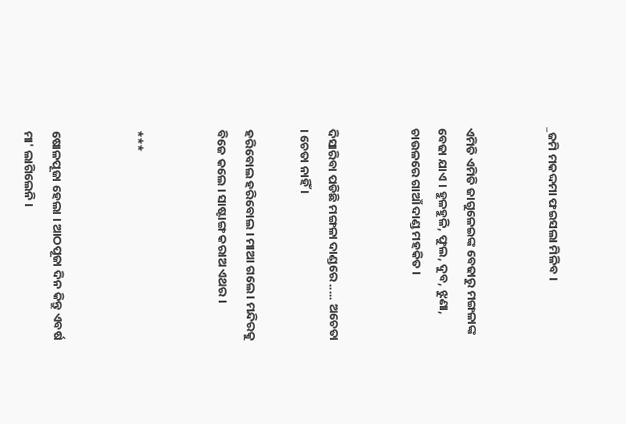_ଜମି ମକଦ୍ଦମା ଫଇସଲା ମିଳିବ ।


ଏମିତି ଏମିତି ଜାଗୁଳେଇଙ୍କ ବେଢାରୁ ମଙ୍ଗଳାଙ୍କ ବେଢା ଯାଏ । ହୁଳହୁଳି, ଫୁଲ, ଦୁବ, ଝୁଣା, ଚାଉଳରେ ଗାଆଁ ଦାଣ୍ଡ ମହକିତ ।


ଦିସାରିବା ପଡିଛି ମଙ୍ଗଳା ଦାଣ୍ଡରେ ..... ଅଚେତା । ଚେତା ନାହିଁ ।

ହରିବୋଲ ହରିବୋଲ । ମାଆ ଗଲେ । ମନ୍ଦିରକୁ ବିଜେ କଲେ । ସାଷ୍ଟାଙ୍ଗ କରାଅ ଏଥର ।


***


ଷୋଳପୂଜା ହେଲା । ଆଠପୂଜା ଦିନ କିନ୍ତୁ ଏବର୍ଷ ମା' ଲାଗିଲେନି ।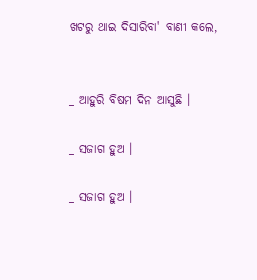ଖଟରୁ ଥାଇ ଦିସାରିବା' ବାଣୀ କଲେ,


_ ଆହୁରି ବିଷମ ଦିନ ଆସୁଛି ।

_ ସଜାଗ ହୁଅ ।

_ ସଜାଗ ହୁଅ ।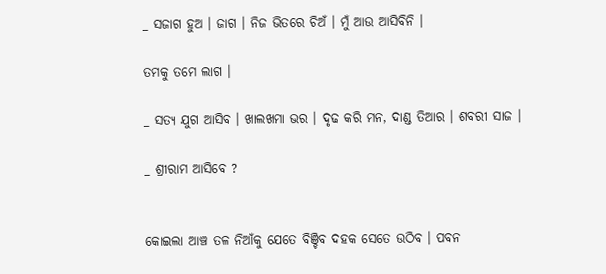_ ସଜାଗ ହୁଅ । ଜାଗ । ନିଜ ଭିତରେ ଚିଅଁ । ମୁଁ ଆଉ ଆସିବିନି ।

ତମକୁ ତମେ ଲାଗ ।

_ ସତ୍ୟ ଯୁଗ ଆସିବ । ଖାଲଖମା ଭର । ଦୃଢ କରି ମନ, ଦାଣ୍ଡ ତିଆର । ଶବରୀ ସାଜ ।

_ ଶ୍ରୀରାମ ଆସିବେ ?


କୋଇଲା ଆଞ୍ଚ ତଳ ନିଆଁକୁ ଯେତେ ବିଞ୍ଚିବ ଦହକ ସେତେ ଉଠିବ । ପବନ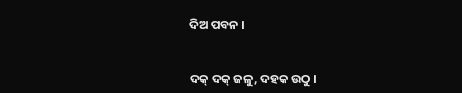ଦିଅ ପବନ ।


ଦକ୍ ଦକ୍ ଜଳୁ, ଦହକ ଉଠୁ ।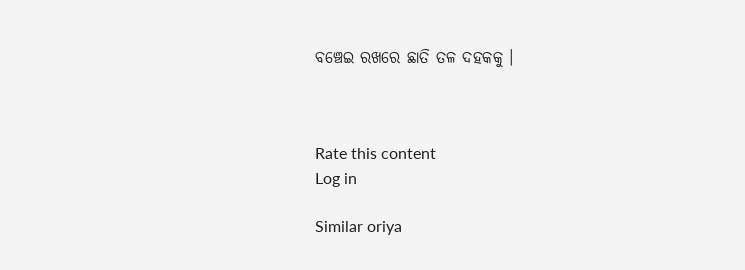ବଞ୍ଚେଇ ରଖରେ ଛାତି ତଳ ଦହକକୁ ।



Rate this content
Log in

Similar oriya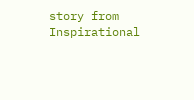story from Inspirational